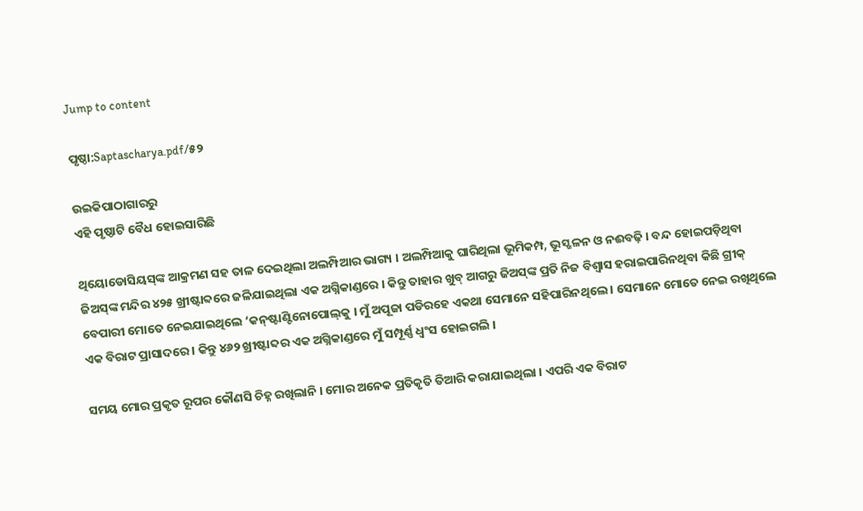Jump to content

ପୃଷ୍ଠା:Saptascharya.pdf/୫୨

ଉଇକିପାଠାଗାର‌ରୁ
ଏହି ପୃଷ୍ଠାଟି ବୈଧ ହୋଇସାରିଛି

ଥିୟୋଡୋସିୟସ୍‌ଙ୍କ ଆକ୍ରମଣ ସହ ତାଳ ଦେଇଥିଲା ଅଲମ୍ପିଆର ଭାଗ୍ୟ । ଅଲମ୍ପିଆକୁ ଘାରିଥିଲା ଭୂମିକମ୍ପ, ଭୂସ୍ଖଳନ ଓ ନଈବଢ଼ି । ବନ୍ଦ ହୋଇପଡ଼ିଥିବା ଜିଅସ୍‌ଙ୍କ ମନ୍ଦିର ୪୨୫ ଖ୍ରୀଷ୍ଟାବ୍ଦରେ ଜଳିଯାଇଥିଲା ଏକ ଅଗ୍ନିକାଣ୍ଡରେ । କିନ୍ତୁ ତାହାର ଖୁବ୍ ଆଗରୁ ଜିଅସ୍‌ଙ୍କ ପ୍ରତି ନିଜ ବିଶ୍ୱାସ ହରାଇପାରିନଥିବା କିଛି ଗ୍ରୀକ୍ ବେପାରୀ ମୋତେ ନେଇଯାଇଥିଲେ ‘କନ୍‌ଷ୍ଟାଣ୍ଟିନୋପୋଲ୍‌କୁ । ମୁଁ ଅପୂଜା ପଡିରହେ ଏକଥା ସେମାନେ ସହିପାରିନଥିଲେ । ସେମାନେ ମୋତେ ନେଇ ରଖିଥିଲେ ଏକ ବିରାଟ ପ୍ରାସାଦରେ । କିନ୍ତୁ ୪୬୨ ଖ୍ରୀଷ୍ଟାବ୍ଦର ଏକ ଅଗ୍ନିକାଣ୍ଡରେ ମୁଁ ସମ୍ପୂର୍ଣ୍ଣ ଧ୍ୱଂସ ହୋଇଗଲି ।

ସମୟ ମୋର ପ୍ରକୃତ ରୂପର କୌଣସି ଚିହ୍ନ ରଖିଲାନି । ମୋର ଅନେକ ପ୍ରତିକୃତି ତିଆରି କରାଯାଇଥିଲା । ଏପରି ଏକ ବିରାଟ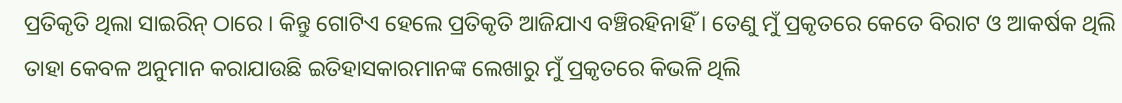ପ୍ରତିକୃତି ଥିଲା ସାଇରିନ୍ ଠାରେ । କିନ୍ତୁ ଗୋଟିଏ ହେଲେ ପ୍ରତିକୃତି ଆଜିଯାଏ ବଞ୍ଚିରହିନାହିଁ । ତେଣୁ ମୁଁ ପ୍ରକୃତରେ କେତେ ବିରାଟ ଓ ଆକର୍ଷକ ଥିଲି ତାହା କେବଳ ଅନୁମାନ କରାଯାଉଛି ଇତିହାସକାରମାନଙ୍କ ଲେଖାରୁ ମୁଁ ପ୍ରକୃତରେ କିଭଳି ଥିଲି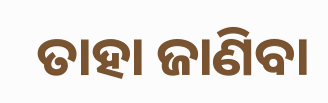ତାହା ଜାଣିବା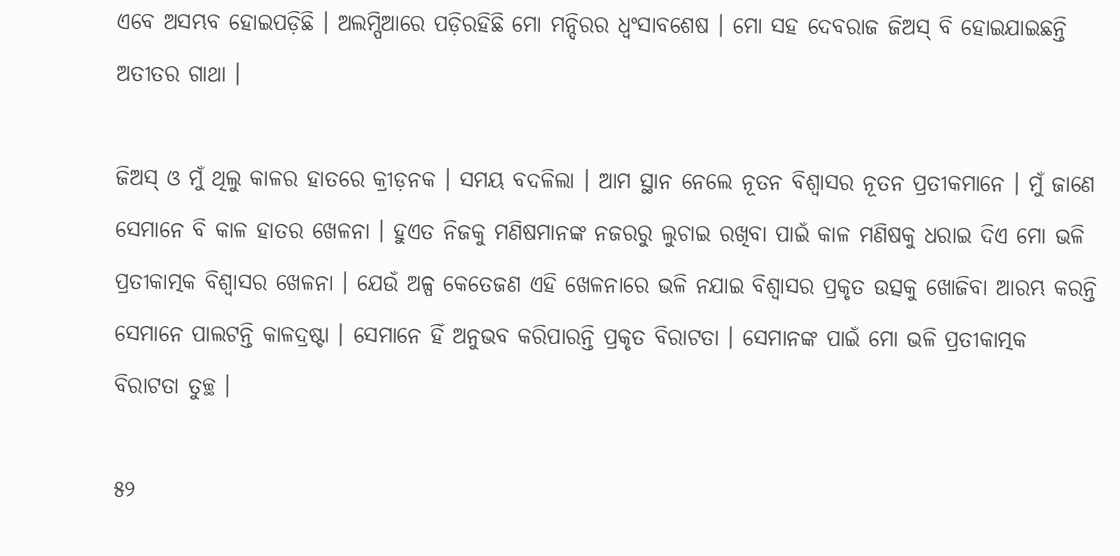ଏବେ ଅସମ୍ଭବ ହୋଇପଡ଼ିଛି । ଅଲମ୍ପିଆରେ ପଡ଼ିରହିଛି ମୋ ମନ୍ଦିରର ଧ୍ୱଂସାବଶେଷ । ମୋ ସହ ଦେବରାଜ ଜିଅସ୍ ବି ହୋଇଯାଇଛନ୍ତି ଅତୀତର ଗାଥା ।

ଜିଅସ୍ ଓ ମୁଁ ଥିଲୁ କାଳର ହାତରେ କ୍ରୀଡ଼ନକ । ସମୟ ବଦଳିଲା । ଆମ ସ୍ଥାନ ନେଲେ ନୂତନ ବିଶ୍ୱାସର ନୂତନ ପ୍ରତୀକମାନେ । ମୁଁ ଜାଣେ ସେମାନେ ବି କାଳ ହାତର ଖେଳନା । ହୁଏତ ନିଜକୁ ମଣିଷମାନଙ୍କ ନଜରରୁ ଲୁଚାଇ ରଖିବା ପାଇଁ କାଳ ମଣିଷକୁ ଧରାଇ ଦିଏ ମୋ ଭଳି ପ୍ରତୀକାତ୍ମକ ବିଶ୍ୱାସର ଖେଳନା । ଯେଉଁ ଅଳ୍ପ କେତେଜଣ ଏହି ଖେଳନାରେ ଭଳି ନଯାଇ ବିଶ୍ୱାସର ପ୍ରକୃତ ଉତ୍ସକୁ ଖୋଜିବା ଆରମ୍ଭ କରନ୍ତି ସେମାନେ ପାଲଟନ୍ତି କାଳଦ୍ରଷ୍ଟା । ସେମାନେ ହିଁ ଅନୁଭବ କରିପାରନ୍ତି ପ୍ରକୃତ ବିରାଟତା । ସେମାନଙ୍କ ପାଇଁ ମୋ ଭଳି ପ୍ରତୀକାତ୍ମକ ବିରାଟତା ତୁଚ୍ଛ ।

୫୨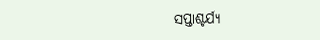ସପ୍ତାଶ୍ଚର୍ଯ୍ୟ